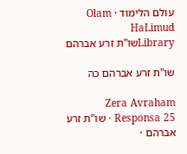עולם הלימוד · Olam HaLimud
Libraryשו"ת זרע אברהם

שו"ת זרע אברהם כה

Zera Avraham Responsa 25 · שו"ת זרע אברהם ·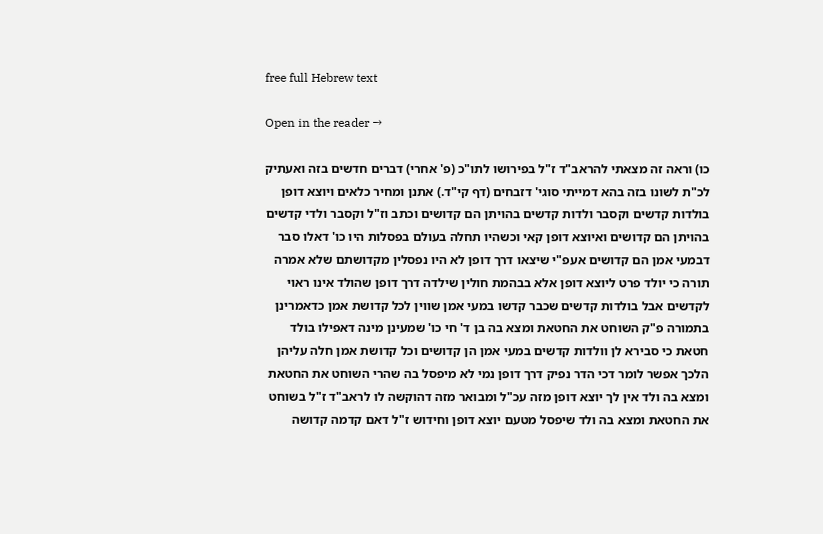free full Hebrew text

Open in the reader →

כו) וראה זה מצאתי להראב"ד ז"ל בפירושו לתו"כ (פ' אחרי) דברים חדשים בזה ואעתיק לכ"ת לשונו בזה בהא דמייתי סוגי' דזבחים (דף קי"ד.) אתנן ומחיר כלאים ויוצא דופן בולדות קדשים וקסבר ולדות קדשים בהויתן הם קדושים וכתב וז"ל וקסבר ולדי קדשים בהויתן הם קדושים ואיוצא דופן קאי וכשהיו תחלה בעולם בפסלות היו כו' דאלו סבר דבמעי אמן הם קדושים אעפ"י שיצאו דרך דופן לא היו נפסלין מקדושתם שלא אמרה תורה כי יולד פרט ליוצא דופן אלא בבהמת חולין שילדה דרך דופן שהולד אינו ראוי לקדשים אבל בולדות קדשים שכבר קדשו במעי אמן שווין לכל קדושת אמן כדאמרינן בתמורה פ"ק השוחט את החטאת ומצא בה בן ד' חי כו' שמעינן מינה דאפילו בולד חטאת כי סבירא לן וולדות קדשים במעי אמן הן קדושים וכל קדושת אמן חלה עליהן הלכך אפשר לומר דכי הדר נפיק דרך דופן נמי לא מיפסל בה שהרי השוחט את החטאת ומצא בה ולד אין לך יוצא דופן מזה עכ"ל ומבואר מזה דהוקשה לו לראב"ד ז"ל בשוחט את החטאת ומצא בה ולד שיפסל מטעם יוצא דופן וחידוש ז"ל דאם קדמה קדושה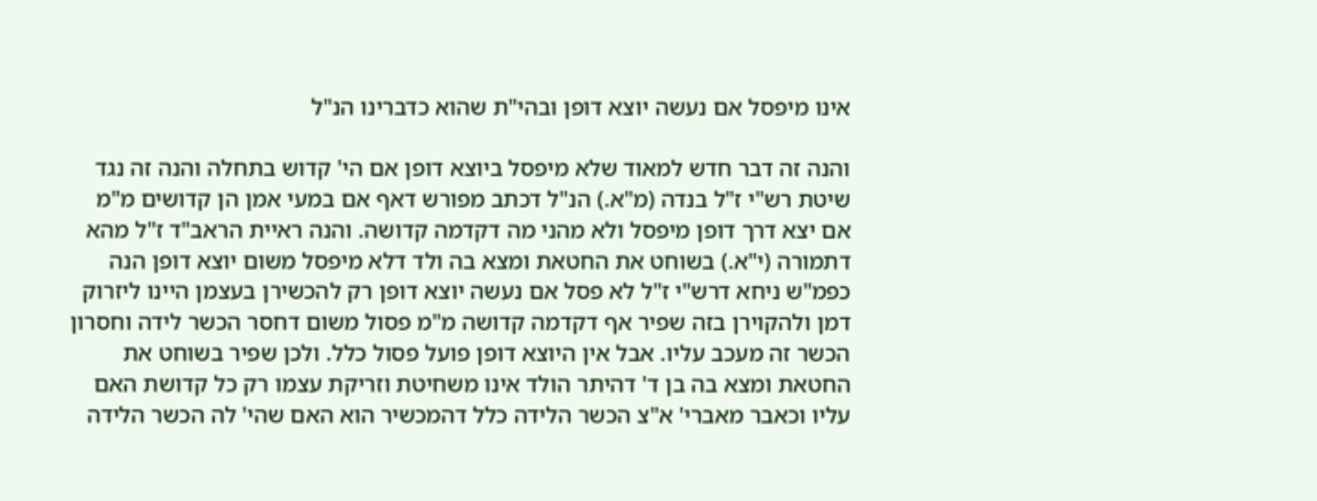אינו מיפסל אם נעשה יוצא דופן ובהי"ת שהוא כדברינו הנ"ל

והנה זה דבר חדש למאוד שלא מיפסל ביוצא דופן אם הי' קדוש בתחלה והנה זה נגד שיטת רש"י ז"ל בנדה (מ"א.) הנ"ל דכתב מפורש דאף אם במעי אמן הן קדושים מ"מ אם יצא דרך דופן מיפסל ולא מהני מה דקדמה קדושה. והנה ראיית הראב"ד ז"ל מהא דתמורה (י"א.) בשוחט את החטאת ומצא בה ולד דלא מיפסל משום יוצא דופן הנה כפמ"ש ניחא דרש"י ז"ל לא פסל אם נעשה יוצא דופן רק להכשירן בעצמן היינו ליזרוק דמן ולהקוירן בזה שפיר אף דקדמה קדושה מ"מ פסול משום דחסר הכשר לידה וחסרון הכשר זה מעכב עליו. אבל אין היוצא דופן פועל פסול כלל. ולכן שפיר בשוחט את החטאת ומצא בה בן ד' דהיתר הולד אינו משחיטת וזריקת עצמו רק כל קדושת האם עליו וכאבר מאברי' א"צ הכשר הלידה כלל דהמכשיר הוא האם שהי' לה הכשר הלידה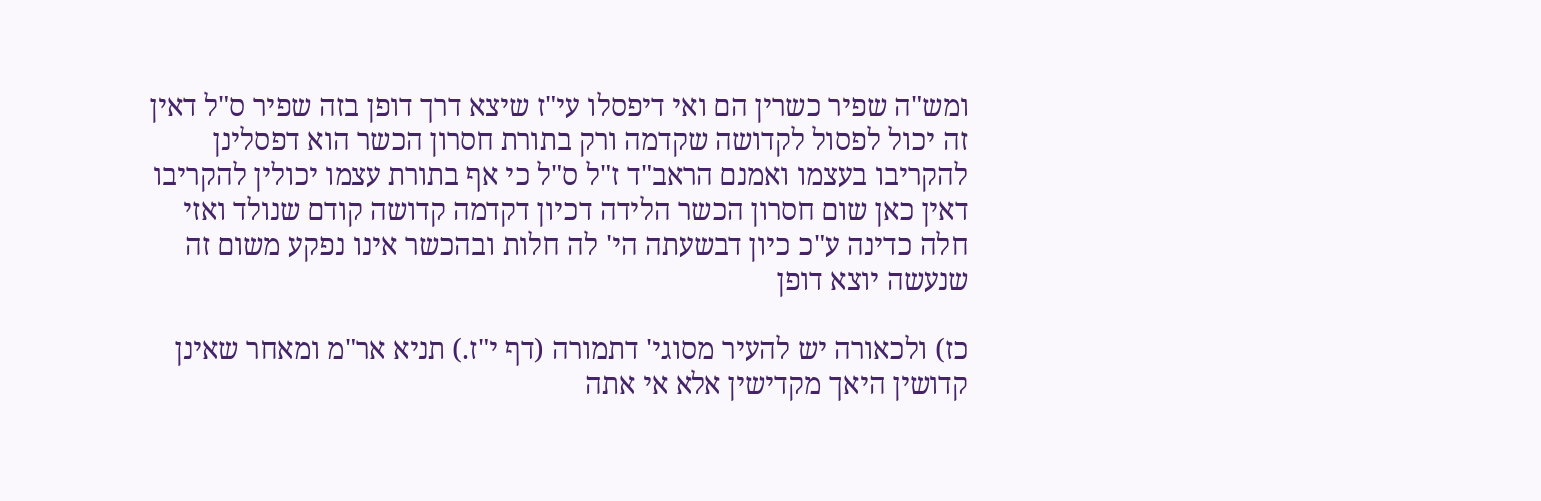ומש"ה שפיר כשרין הם ואי דיפסלו עי"ז שיצא דרך דופן בזה שפיר ס"ל דאין זה יכול לפסול לקדושה שקדמה ורק בתורת חסרון הכשר הוא דפסלינן להקריבו בעצמו ואמנם הראב"ד ז"ל ס"ל כי אף בתורת עצמו יכולין להקריבו דאין כאן שום חסרון הכשר הלידה דכיון דקדמה קדושה קודם שנולד ואזי חלה כדינה ע"כ כיון דבשעתה הי' לה חלות ובהכשר אינו נפקע משום זה שנעשה יוצא דופן

כז) ולכאורה יש להעיר מסוגי' דתמורה (דף י"ז.) תניא אר"מ ומאחר שאינן קדושין היאך מקדישין אלא אי אתה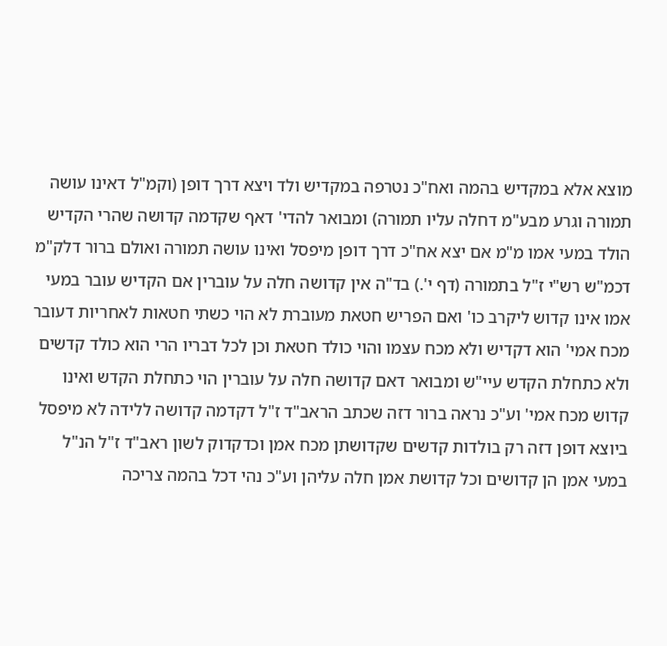מוצא אלא במקדיש בהמה ואח"כ נטרפה במקדיש ולד ויצא דרך דופן (וקמ"ל דאינו עושה תמורה וגרע מבע"מ דחלה עליו תמורה) ומבואר להדי' דאף שקדמה קדושה שהרי הקדיש הולד במעי אמו מ"מ אם יצא אח"כ דרך דופן מיפסל ואינו עושה תמורה ואולם ברור דלק"מ דכמ"ש רש"י ז"ל בתמורה (דף י'.) בד"ה אין קדושה חלה על עוברין אם הקדיש עובר במעי אמו אינו קדוש ליקרב כו' ואם הפריש חטאת מעוברת לא הוי כשתי חטאות לאחריות דעובר מכח אמי' הוא דקדיש ולא מכח עצמו והוי כולד חטאת וכן לכל דבריו הרי הוא כולד קדשים ולא כתחלת הקדש עיי"ש ומבואר דאם קדושה חלה על עוברין הוי כתחלת הקדש ואינו קדוש מכח אמי' וע"כ נראה ברור דזה שכתב הראב"ד ז"ל דקדמה קדושה ללידה לא מיפסל ביוצא דופן דזה רק בולדות קדשים שקדושתן מכח אמן וכדקדוק לשון ראב"ד ז"ל הנ"ל במעי אמן הן קדושים וכל קדושת אמן חלה עליהן וע"כ נהי דכל בהמה צריכה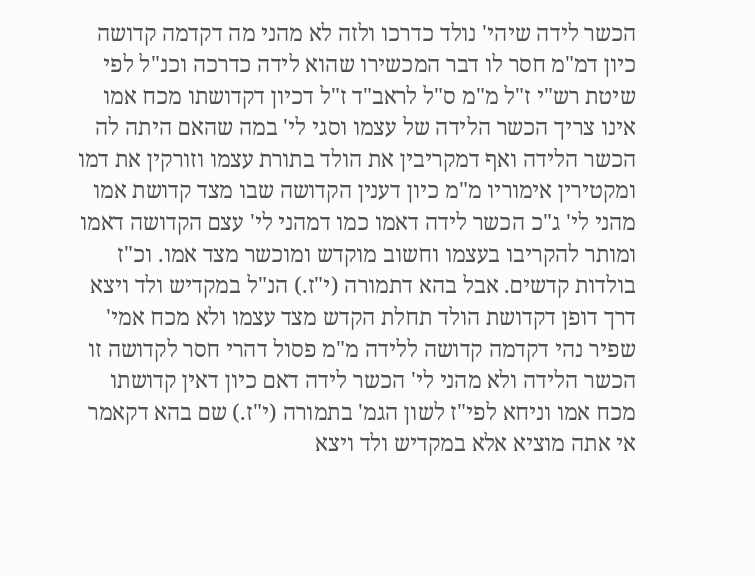הכשר לידה שיהי' נולד כדרכו ולזה לא מהני מה דקדמה קדושה כיון דמ"מ חסר לו דבר המכשירו שהוא לידה כדרכה וכנ"ל לפי שיטת רש"י ז"ל מ"מ ס"ל לראב"ד ז"ל דכיון דקדושתו מכח אמו אינו צריך הכשר הלידה של עצמו וסגי לי' במה שהאם היתה לה הכשר הלידה ואף דמקריבין את הולד בתורת עצמו וזורקין את דמו ומקטירין אימוריו מ"מ כיון דענין הקדושה שבו מצד קדושת אמו מהני לי' ג"כ הכשר לידה דאמו כמו דמהני לי' עצם הקדושה דאמו ומותר להקריבו בעצמו וחשוב מוקדש ומוכשר מצד אמו. וכ"ז בולדות קדשים. אבל בהא דתמורה (י"ז.) הנ"ל במקדיש ולד ויצא דרך דופן דקדושת הולד תחלת הקדש מצד עצמו ולא מכח אמי' שפיר נהי דקדמה קדושה ללידה מ"מ פסול דהרי חסר לקדושה זו הכשר הלידה ולא מהני לי' הכשר לידה דאם כיון דאין קדושתו מכח אמו וניחא לפי"ז לשון הגמ' בתמורה (י"ז.) שם בהא דקאמר אי אתה מוציא אלא במקדיש ולד ויצא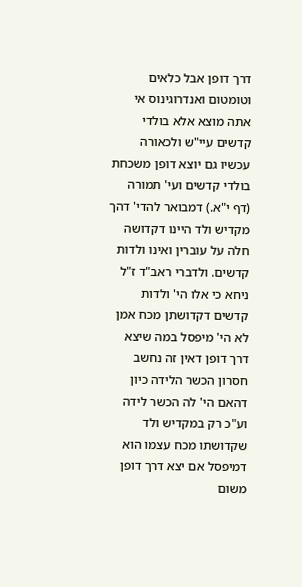דרך דופן אבל כלאים וטומטום ואנדרוגינוס אי אתה מוצא אלא בולדי קדשים עיי"ש ולכאורה עכשיו גם יוצא דופן משכחת בולדי קדשים ועי' תמורה (דף י"א.) דמבואר להדי' דהך מקדיש ולד היינו דקדושה חלה על עוברין ואינו ולדות קדשים. ולדברי ראב"ד ז"ל ניחא כי אלו הי' ולדות קדשים דקדושתן מכח אמן לא הי' מיפסל במה שיצא דרך דופן דאין זה נחשב חסרון הכשר הלידה כיון דהאם הי' לה הכשר לידה וע"כ רק במקדיש ולד שקדושתו מכח עצמו הוא דמיפסל אם יצא דרך דופן משום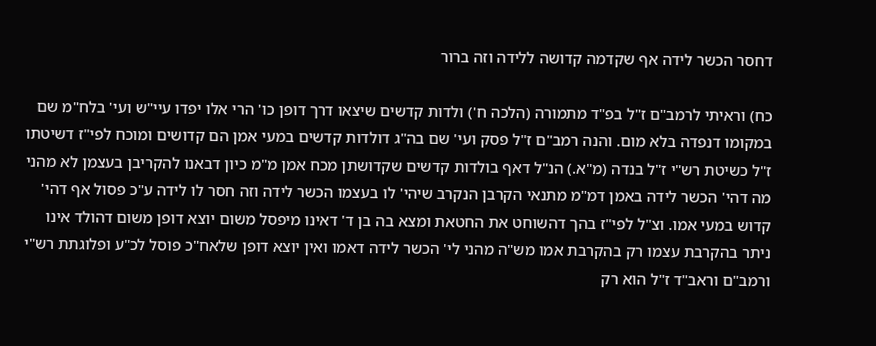דחסר הכשר לידה אף שקדמה קדושה ללידה וזה ברור

כח) וראיתי לרמב"ם ז"ל בפ"ד מתמורה (הלכה ח') ולדות קדשים שיצאו דרך דופן כו' הרי אלו יפדו עיי"ש ועי' בלח"מ שם במקומו דנפדה בלא מום. והנה רמב"ם ז"ל פסק ועי' שם בה"ג דולדות קדשים במעי אמן הם קדושים ומוכח לפי"ז דשיטתו ז"ל כשיטת רש"י ז"ל בנדה (מ"א.) הנ"ל דאף בולדות קדשים שקדושתן מכח אמן מ"מ כיון דבאנו להקריבן בעצמן לא מהני מה דהי' הכשר לידה באמן דמ"מ מתנאי הקרבן הנקרב שיהי' לו בעצמו הכשר לידה וזה חסר לו לידה ע"כ פסול אף דהי' קדוש במעי אמו. וצ"ל לפי"ז בהך דהשוחט את החטאת ומצא בה בן ד' דאינו מיפסל משום יוצא דופן משום דהולד אינו ניתר בהקרבת עצמו רק בהקרבת אמו מש"ה מהני לי' הכשר לידה דאמו ואין יוצא דופן שלאח"כ פוסל לכ"ע ופלוגתת רש"י ורמב"ם וראב"ד ז"ל הוא רק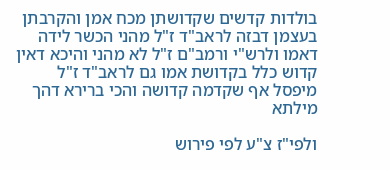בולדות קדשים שקדושתן מכח אמן והקרבתן בעצמן דבזה לראב"ד ז"ל מהני הכשר לידה דאמו ולרש"י ורמב"ם ז"ל לא מהני והיכא דאין קדוש כלל בקדושת אמו גם לראב"ד ז"ל מיפסל אף שקדמה קדושה והכי ברירא דהך מילתא

ולפי"ז צ"ע לפי פירוש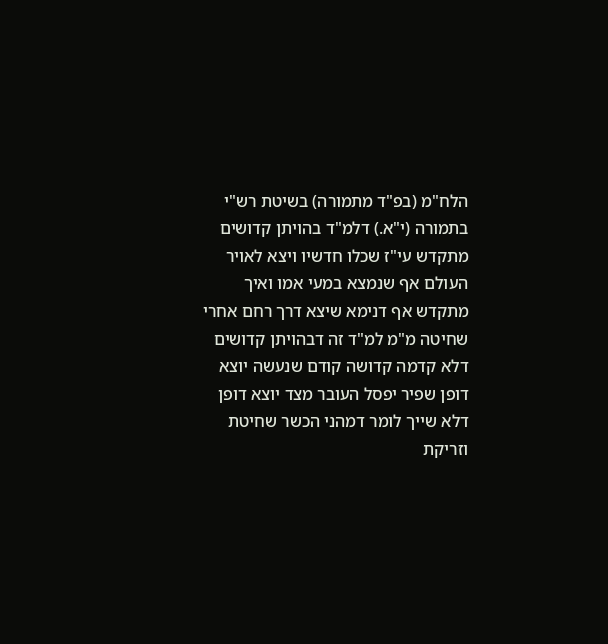הלח"מ (בפ"ד מתמורה) בשיטת רש"י בתמורה (י"א.) דלמ"ד בהויתן קדושים מתקדש עי"ז שכלו חדשיו ויצא לאויר העולם אף שנמצא במעי אמו ואיך מתקדש אף דנימא שיצא דרך רחם אחרי שחיטה מ"מ למ"ד זה דבהויתן קדושים דלא קדמה קדושה קודם שנעשה יוצא דופן שפיר יפסל העובר מצד יוצא דופן דלא שייך לומר דמהני הכשר שחיטת וזריקת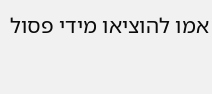אמו להוציאו מידי פסול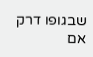שבגופו דרק אם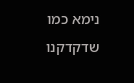נימא כמו שדקדקנו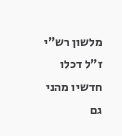מלשון רש"י ז"ל דכלו חדשיו מהני גם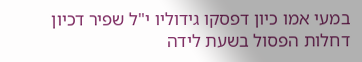במעי אמו כיון דפסקו גידוליו י"ל שפיר דכיון דחלות הפסול בשעת לידה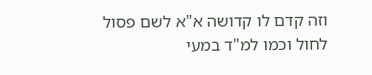וזה קדם לו קדושה א"א לשם פסול לחול וכמו למ"ד במעי